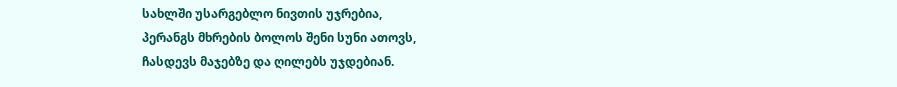სახლში უსარგებლო ნივთის უჯრებია,
პერანგს მხრების ბოლოს შენი სუნი ათოვს,
ჩასდევს მაჯებზე და ღილებს უჯდებიან.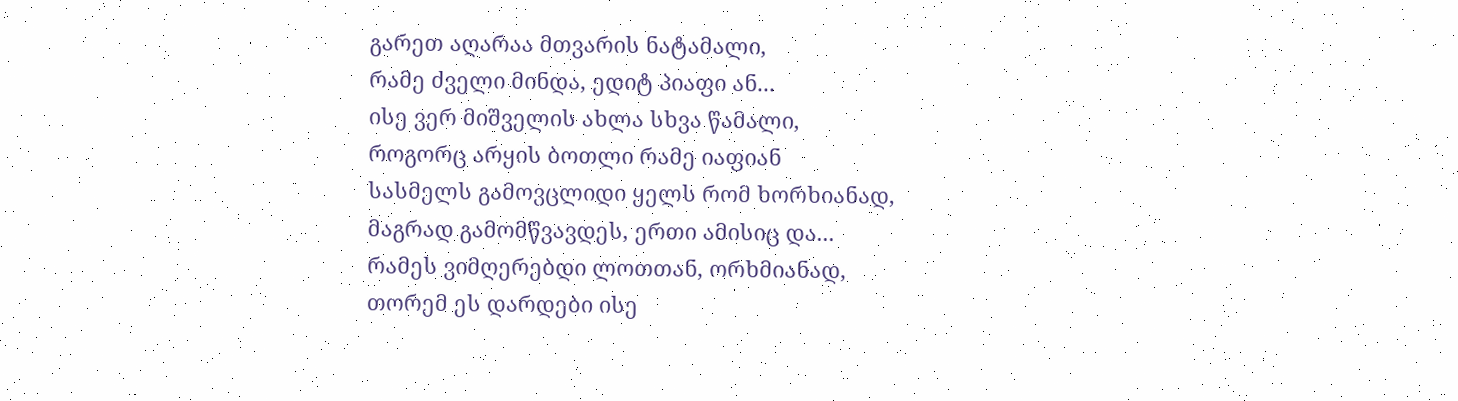გარეთ აღარაა მთვარის ნატამალი,
რამე ძველი მინდა, ედიტ პიაფი ან...
ისე ვერ მიშველის ახლა სხვა წამალი,
როგორც არყის ბოთლი რამე იაფიან
სასმელს გამოვცლიდი ყელს რომ ხორხიანად,
მაგრად გამომწვავდეს, ერთი ამისიც და...
რამეს ვიმღერებდი ლოთთან, ორხმიანად,
თორემ ეს დარდები ისე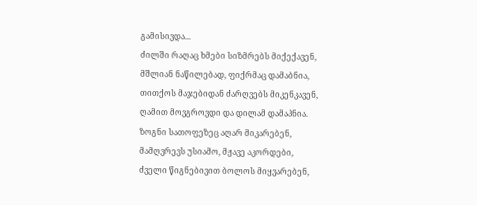გამისივდა...
ძილში რაღაც ხმები სიზმრებს მიქექავენ,
მშლიან ნაწილებად, ფიქრმაც დამაბნია,
თითქოს მაჯებიდან ძარღვებს მიკენკავენ,
ღამით მოვგროვდი და დილამ დამაპნია.
ზოგნი სათოფეზეც აღარ მიკარებენ,
მამღვრევს უსიამო, მჟავე აკორდები,
ძველი წიგნებივით ბოლოს მიყვარებენ,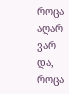როცა აღარ ვარ და, როცა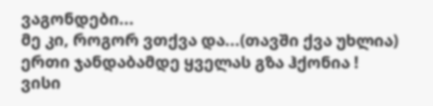ვაგონდები...
მე კი, როგორ ვთქვა და...(თავში ქვა უხლია)
ერთი ჯანდაბამდე ყველას გზა ჰქონია !
ვისი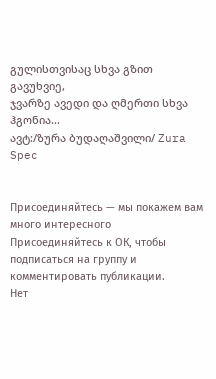გულისთვისაც სხვა გზით გავუხვიე,
ჯვარზე ავედი და ღმერთი სხვა ჰგონია...
ავტ:/ზურა ბუდაღაშვილი/ Zura Spec


Присоединяйтесь — мы покажем вам много интересного
Присоединяйтесь к ОК, чтобы подписаться на группу и комментировать публикации.
Нет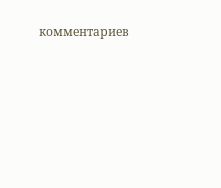комментариев